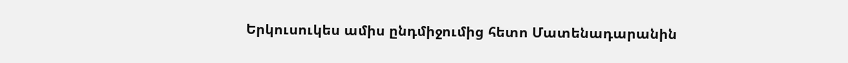Երկուսուկես ամիս ընդմիջումից հետո Մատենադարանին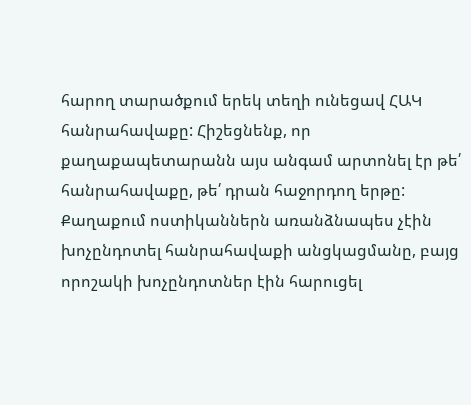հարող տարածքում երեկ տեղի ունեցավ ՀԱԿ հանրահավաքը: Հիշեցնենք, որ քաղաքապետարանն այս անգամ արտոնել էր թե՛ հանրահավաքը, թե՛ դրան հաջորդող երթը:
Քաղաքում ոստիկաններն առանձնապես չէին խոչընդոտել հանրահավաքի անցկացմանը, բայց որոշակի խոչընդոտներ էին հարուցել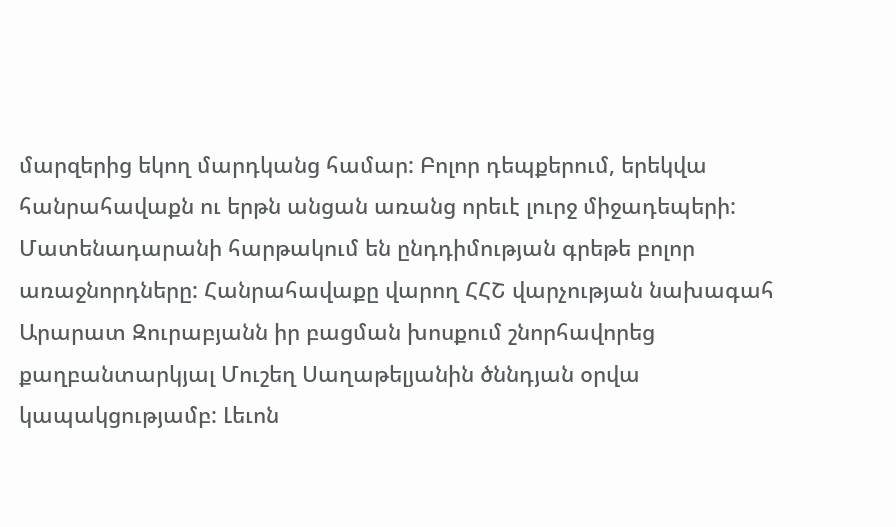մարզերից եկող մարդկանց համար: Բոլոր դեպքերում, երեկվա հանրահավաքն ու երթն անցան առանց որեւէ լուրջ միջադեպերի: Մատենադարանի հարթակում են ընդդիմության գրեթե բոլոր առաջնորդները: Հանրահավաքը վարող ՀՀՇ վարչության նախագահ Արարատ Զուրաբյանն իր բացման խոսքում շնորհավորեց քաղբանտարկյալ Մուշեղ Սաղաթելյանին ծննդյան օրվա կապակցությամբ: Լեւոն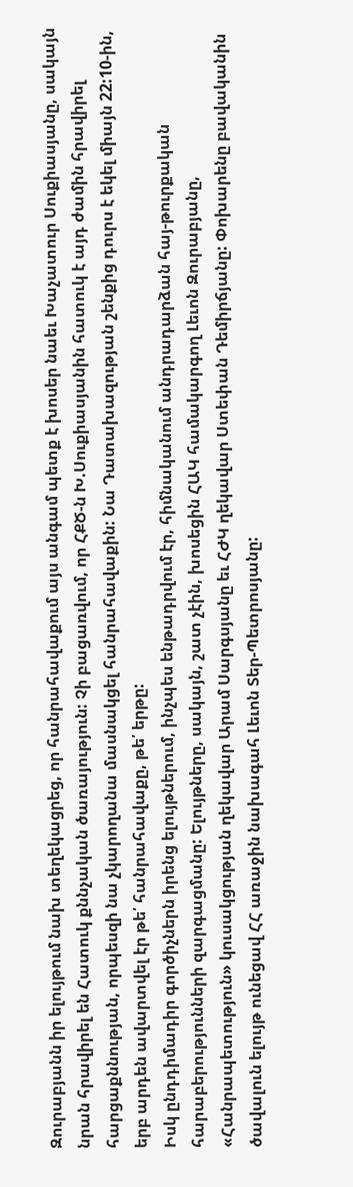Զուրաբյանն իր ելույթում նախ տեղեկացրեց, որ հանրահավաքում այս անգամ պետք է խոսեր նաեւ Խաչատուր Սուքիասյանը, սակայն նրան հրավիրել են Հատուկ քննչական ծառայություն: Չի բացառվում, որ ՀՔԾ-ն Խ.Սուքիասյանին հատուկ է այդ ժամին հրավիրել հարցաքննության, որպեսզի նա չկարողանա մասնակցել հանրահավաքին: Նա Դատախազության շենքից դուրս է եկել միայն 22:10-ին, երբ արդեն ավարտվել էր թե՛ հանրահավաքը, թե՛ երթը:
Իսկ ընդդիմադիր գործիչներն իրենց ելույթներում, ինչպես ենթադրվում էր, հիմնականում անդրադարձան հայ-թուրքական հարաբերությունների զարգացմանը: Ելույթները, սակայն, շատ չէին, խոսեցին ՀԱԿ համակարգող Լեւոն Զուրաբյանը, «Հանրապետություն» կուսակցության ղեկավար Արամ Սարգսյանը եւ ՀԺԿ ղեկավար Ստեփան Դեմիրճյանը: Փոխարենը բավականին ծավալուն ելույթ ունեցավ ՀՀ առաջին նախագահ Լեւոն Տեր-Պետրոսյանը: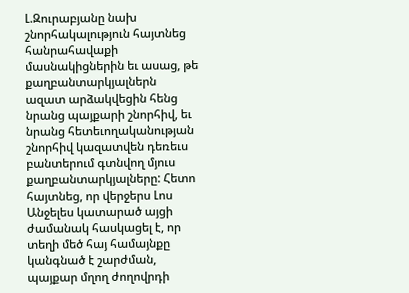Լ.Զուրաբյանը նախ շնորհակալություն հայտնեց հանրահավաքի մասնակիցներին եւ ասաց, թե քաղբանտարկյալներն ազատ արձակվեցին հենց նրանց պայքարի շնորհիվ, եւ նրանց հետեւողականության շնորհիվ կազատվեն դեռեւս բանտերում գտնվող մյուս քաղբանտարկյալները: Հետո հայտնեց, որ վերջերս Լոս Անջելես կատարած այցի ժամանակ հասկացել է, որ տեղի մեծ հայ համայնքը կանգնած է շարժման, պայքար մղող ժողովրդի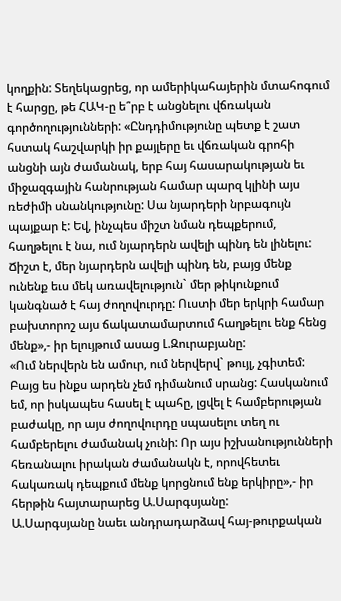կողքին: Տեղեկացրեց, որ ամերիկահայերին մտահոգում է հարցը, թե ՀԱԿ-ը ե՞րբ է անցնելու վճռական գործողությունների: «Ընդդիմությունը պետք է շատ հստակ հաշվարկի իր քայլերը եւ վճռական գրոհի անցնի այն ժամանակ, երբ հայ հասարակության եւ միջազգային հանրության համար պարզ կլինի այս ռեժիմի սնանկությունը: Սա նյարդերի նրբագույն պայքար է: Եվ, ինչպես միշտ նման դեպքերում, հաղթելու է նա, ում նյարդերն ավելի պինդ են լինելու: Ճիշտ է, մեր նյարդերն ավելի պինդ են, բայց մենք ունենք եւս մեկ առավելություն` մեր թիկունքում կանգնած է հայ ժողովուրդը: Ուստի մեր երկրի համար բախտորոշ այս ճակատամարտում հաղթելու ենք հենց մենք»,- իր ելույթում ասաց Լ.Զուրաբյանը:
«Ում ներվերն են ամուր, ում ներվերվ` թույլ, չգիտեմ: Բայց ես ինքս արդեն չեմ դիմանում սրանց: Հասկանում եմ, որ իսկապես հասել է պահը, լցվել է համբերության բաժակը, որ այս ժողովուրդը սպասելու տեղ ու համբերելու ժամանակ չունի: Որ այս իշխանությունների հեռանալու իրական ժամանակն է, որովհետեւ հակառակ դեպքում մենք կորցնում ենք երկիրը»,- իր հերթին հայտարարեց Ա.Սարգսյանը:
Ա.Սարգսյանը նաեւ անդրադարձավ հայ-թուրքական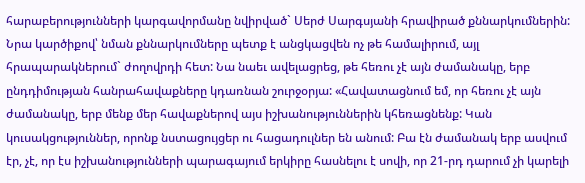հարաբերությունների կարգավորմանը նվիրված` Սերժ Սարգսյանի հրավիրած քննարկումներին: Նրա կարծիքով՝ նման քննարկումները պետք է անցկացվեն ոչ թե համալիրում, այլ հրապարակներում` ժողովրդի հետ: Նա նաեւ ավելացրեց, թե հեռու չէ այն ժամանակը, երբ ընդդիմության հանրահավաքները կդառնան շուրջօրյա: «Հավատացնում եմ, որ հեռու չէ այն ժամանակը, երբ մենք մեր հավաքներով այս իշխանություններին կհեռացնենք: Կան կուսակցություններ, որոնք նստացույցեր ու հացադուլներ են անում: Բա էն ժամանակ երբ ասվում էր, չէ, որ էս իշխանությունների պարագայում երկիրը հասնելու է սովի, որ 21-րդ դարում չի կարելի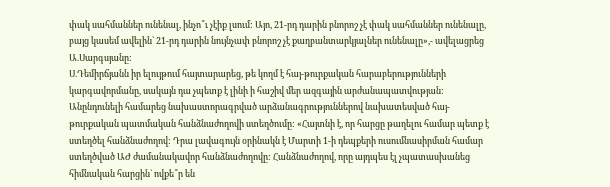փակ սահմաններ ունենալ, ինչո՞ւ չէիք լսում: Այո, 21-րդ դարին բնորոշ չէ փակ սահմաններ ունենալը, բայց կասեմ ավելին` 21-րդ դարին նույնչափ բնորոշ չէ քաղբանտարկյալներ ունենալը»,- ավելացրեց Ա.Սարգսյանը:
Ս.Դեմիրճյանն իր ելույթում հայտարարեց, թե կողմ է հայ-թուրքական հարաբերությունների կարգավորմանը, սակայն դա չպետք է լինի ի հաշիվ մեր ազգային արժանապատվության: Անընդունելի համարեց նախաստորագրված արձանագրություններով նախատեսված հայ-թուրքական պատմական հանձնաժողովի ստեղծումը: «Հայտնի է, որ հարցը թաղելու համար պետք է ստեղծել հանձնաժողով: Դրա լավագույն օրինակն է Մարտի 1-ի դեպքերի ուսումնասիրման համար ստեղծված ԱԺ ժամանակավոր հանձնաժողովը: Հանձնաժողով, որը այդպես էլ չպատասխանեց հիմնական հարցին` ովքե՞ր են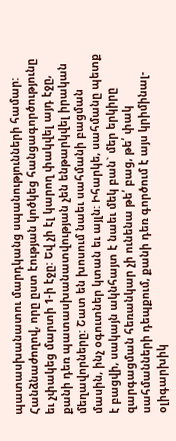պատասխանատու մարդկանց սպանությունների համար: Հանձնաժողով, որը ըստ էության կոծկեց հանցագործությունը եւ չփակեց մարտի 1-ի էջը: Եվ չի էլ կարող փակվել այդ էջը, քանի դեռ պատասխանատվության չեն ենթարկվել իրական մեղավորները: Շատ են խոսում նաեւ սահմանի բացման մասին, ինչ օգուտներ կտան եւ այլն: Իհարկե, սահմանը պետք է բացվի, սակայն ակնհայտ է նաեւ մեկ բան` մեր երկիրը զարգացման հեռանկար չի ունենա թե՛ բաց, թե՛ փակ սահմանների դեպքում, քանի դեռ գործում է այս կրիմինալ-օլիգարխիկ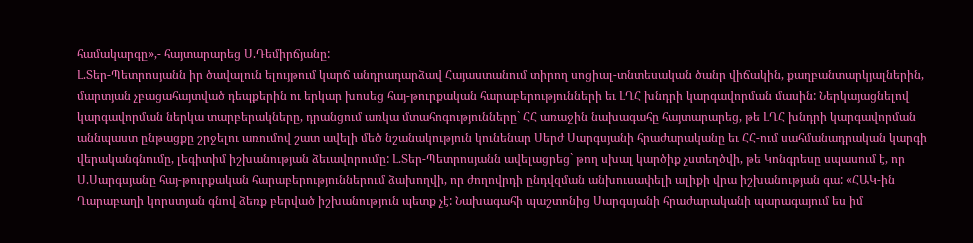համակարգը»,- հայտարարեց Ս.Դեմիրճյանը:
Լ.Տեր-Պետրոսյանն իր ծավալուն ելույթում կարճ անդրադարձավ Հայաստանում տիրող սոցիալ-տնտեսական ծանր վիճակին, քաղբանտարկյալներին, մարտյան չբացահայտված դեպքերին ու երկար խոսեց հայ-թուրքական հարաբերությունների եւ ԼՂՀ խնդրի կարգավորման մասին: Ներկայացնելով կարգավորման ներկա տարբերակները, դրանցում առկա մտահոգությունները` ՀՀ առաջին նախագահը հայտարարեց, թե ԼՂՀ խնդրի կարգավորման աննպաստ ընթացքը շրջելու առումով շատ ավելի մեծ նշանակություն կունենար Սերժ Սարգսյանի հրաժարականը եւ ՀՀ-ում սահմանադրական կարգի վերականգնումը, լեգիտիմ իշխանության ձեւավորումը: Լ.Տեր-Պետրոսյանն ավելացրեց` թող սխալ կարծիք չստեղծվի, թե Կոնգրեսը սպասում է, որ Ս.Սարգսյանը հայ-թուրքական հարաբերություններում ձախողվի, որ ժողովրդի ընդվզման անխուսափելի ալիքի վրա իշխանության գա: «ՀԱԿ-ին Ղարաբաղի կորստյան գնով ձեռք բերված իշխանություն պետք չէ: Նախագահի պաշտոնից Սարգսյանի հրաժարականի պարագայում ես իմ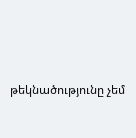թեկնածությունը չեմ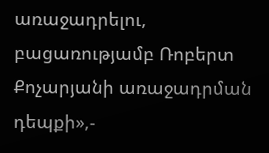առաջադրելու, բացառությամբ Ռոբերտ Քոչարյանի առաջադրման դեպքի»,-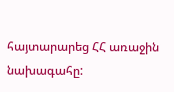հայտարարեց ՀՀ առաջին նախագահը: